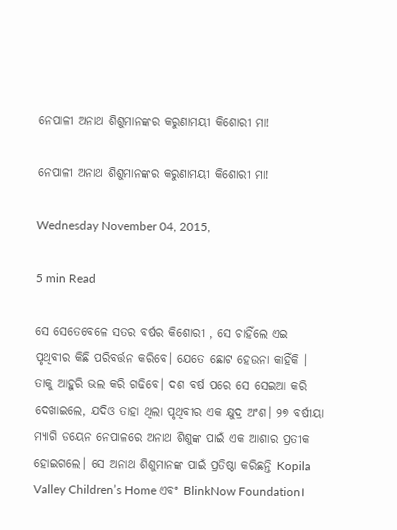ନେପାଳୀ ଅନାଥ ଶିଶୁମାନଙ୍କର କରୁଣାମୟୀ କିଶୋରୀ ମା!

ନେପାଳୀ ଅନାଥ ଶିଶୁମାନଙ୍କର କରୁଣାମୟୀ କିଶୋରୀ ମା!

Wednesday November 04, 2015,

5 min Read

ସେ ସେତେବେଳେ ସତର ବର୍ଷର କିଶୋରୀ , ସେ ଚାହିଁଲେ ଏଇ ପୃଥିବୀର କିଛି ପରିବର୍ତ୍ତନ କରିବେ। ଯେତେ ଛୋଟ ହେଉନା କାହିଁକି । ତାକୁ ଆହୁରି ଭଲ କରି ଗଢିବେ। ଦଶ ବର୍ଷ ପରେ ସେ ସେଇଆ କରି ଦେଖାଇଲେ, ଯଦିଓ ତାହା ଥିଲା ପୃଥିବୀର ଏକ କ୍ଷୁଦ୍ର ଅଂଶ। ୨୭ ବର୍ଷୀୟା ମ୍ୟାଗି ଡୟେନ ନେପାଳରେ ଅନାଥ ଶିଶୁଙ୍କ ପାଇଁ ଏକ ଆଶାର ପ୍ରତୀକ ହୋଇଗଲେ। ସେ ଅନାଥ ଶିଶୁମାନଙ୍କ ପାଇଁ ପ୍ରତିଷ୍ଠା କରିଛନ୍ତି Kopila Valley Children’s Home ଏବଂ BlinkNow Foundation।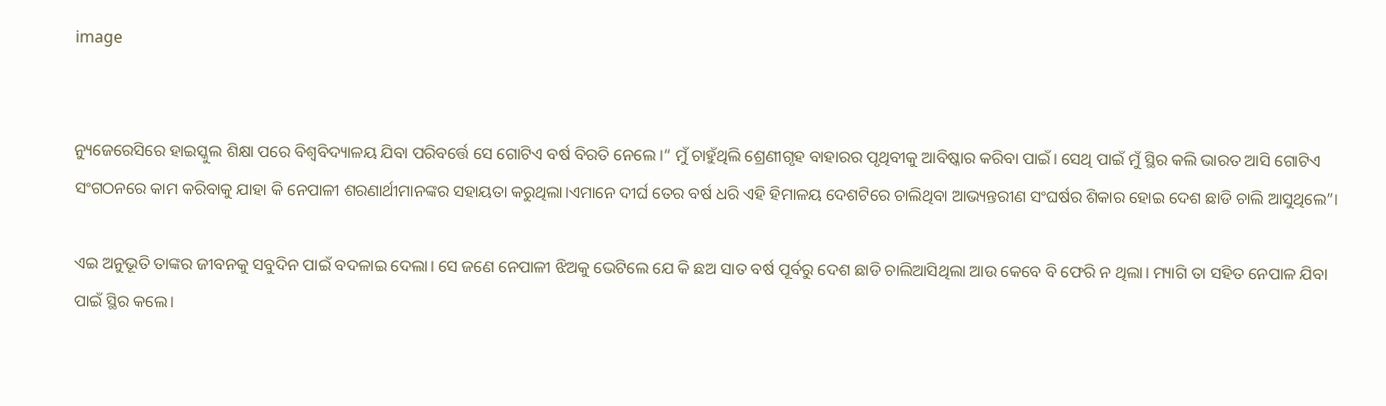image


ନ୍ୟୁଜେରେସିରେ ହାଇସ୍କୁଲ ଶିକ୍ଷା ପରେ ବିଶ୍ୱବିଦ୍ୟାଳୟ ଯିବା ପରିବର୍ତ୍ତେ ସେ ଗୋଟିଏ ବର୍ଷ ବିରତି ନେଲେ ।“ ମୁଁ ଚାହୁଁଥିଲି ଶ୍ରେଣୀଗୃହ ବାହାରର ପୃଥିବୀକୁ ଆବିଷ୍କାର କରିବା ପାଇଁ। ସେଥି ପାଇଁ ମୁଁ ସ୍ଥିର କଲି ଭାରତ ଆସି ଗୋଟିଏ ସଂଗଠନରେ କାମ କରିବାକୁ ଯାହା କି ନେପାଳୀ ଶରଣାର୍ଥୀମାନଙ୍କର ସହାୟତା କରୁଥିଲା।ଏମାନେ ଦୀର୍ଘ ତେର ବର୍ଷ ଧରି ଏହି ହିମାଳୟ ଦେଶଟିରେ ଚାଲିଥିବା ଆଭ୍ୟନ୍ତରୀଣ ସଂଘର୍ଷର ଶିକାର ହୋଇ ଦେଶ ଛାଡି ଚାଲି ଆସୁଥିଲେ”।

ଏଇ ଅନୁଭୂତି ତାଙ୍କର ଜୀବନକୁ ସବୁଦିନ ପାଇଁ ବଦଳାଇ ଦେଲା। ସେ ଜଣେ ନେପାଳୀ ଝିଅକୁ ଭେଟିଲେ ଯେ କି ଛଅ ସାତ ବର୍ଷ ପୂର୍ବରୁ ଦେଶ ଛାଡି ଚାଲିଆସିଥିଲା ଆଉ କେବେ ବି ଫେରି ନ ଥିଲା। ମ୍ୟାଗି ତା ସହିତ ନେପାଳ ଯିବା ପାଇଁ ସ୍ଥିର କଲେ।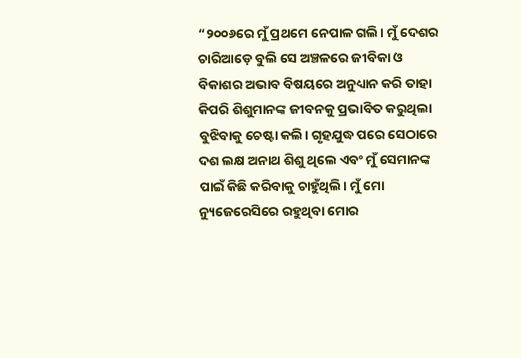“୨୦୦୬ରେ ମୁଁ ପ୍ରଥମେ ନେପାଳ ଗଲି। ମୁଁ ଦେଶର ଚାରିଆଡ଼େ ବୁଲି ସେ ଅଞ୍ଚଳରେ ଜୀବିକା ଓ ବିକାଶର ଅଭାବ ବିଷୟରେ ଅନୁଧ୍ୟାନ କରି ତାହା କିପରି ଶିଶୁମାନଙ୍କ ଜୀବନକୁ ପ୍ରଭାବିତ କରୁଥିଲା ବୁଝିବାକୁ ଚେଷ୍ଟା କଲି। ଗୃହଯୁଦ୍ଧ ପରେ ସେଠାରେ ଦଶ ଲକ୍ଷ ଅନାଥ ଶିଶୁ ଥିଲେ ଏବଂ ମୁଁ ସେମାନଙ୍କ ପାଇଁ କିଛି କରିବାକୁ ଚାହୁଁଥିଲି। ମୁଁ ମୋ ନ୍ୟୁଜେରେସିରେ ରହୁଥିବା ମୋର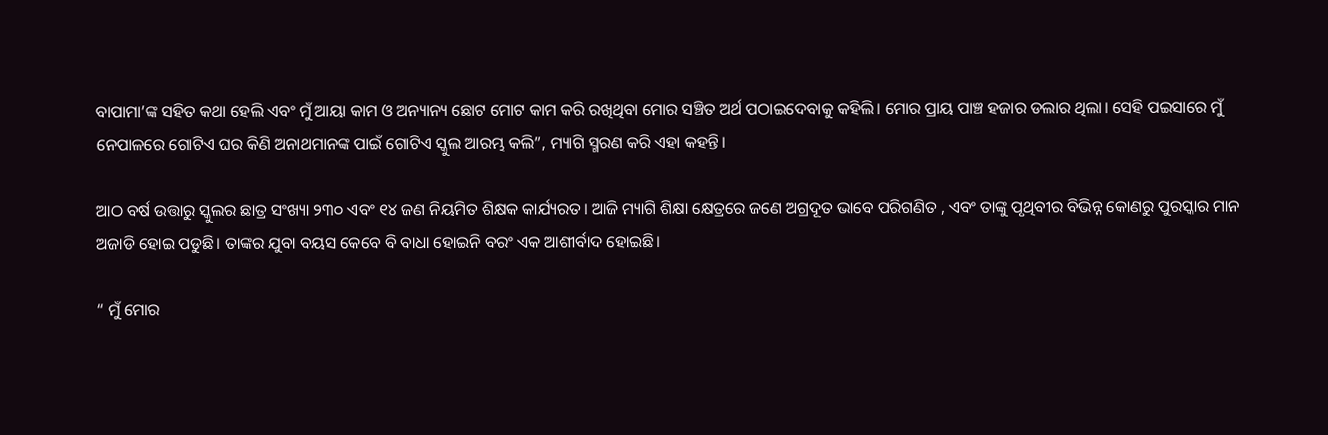ବାପାମା’ଙ୍କ ସହିତ କଥା ହେଲି ଏବଂ ମୁଁ ଆୟା କାମ ଓ ଅନ୍ୟାନ୍ୟ ଛୋଟ ମୋଟ କାମ କରି ରଖିଥିବା ମୋର ସଞ୍ଚିତ ଅର୍ଥ ପଠାଇଦେବାକୁ କହିଲି। ମୋର ପ୍ରାୟ ପାଞ୍ଚ ହଜାର ଡଲାର ଥିଲା। ସେହି ପଇସାରେ ମୁଁ ନେପାଳରେ ଗୋଟିଏ ଘର କିଣି ଅନାଥମାନଙ୍କ ପାଇଁ ଗୋଟିଏ ସ୍କୁଲ ଆରମ୍ଭ କଲି”, ମ୍ୟାଗି ସ୍ମରଣ କରି ଏହା କହନ୍ତି।

ଆଠ ବର୍ଷ ଉତ୍ତାରୁ ସ୍କୁଲର ଛାତ୍ର ସଂଖ୍ୟା ୨୩୦ ଏବଂ ୧୪ ଜଣ ନିୟମିତ ଶିକ୍ଷକ କାର୍ଯ୍ୟରତ। ଆଜି ମ୍ୟାଗି ଶିକ୍ଷା କ୍ଷେତ୍ରରେ ଜଣେ ଅଗ୍ରଦୂତ ଭାବେ ପରିଗଣିତ , ଏବଂ ତାଙ୍କୁ ପୃଥିବୀର ବିଭିନ୍ନ କୋଣରୁ ପୁରସ୍କାର ମାନ ଅଜାଡି ହୋଇ ପଡୁଛି। ତାଙ୍କର ଯୁବା ବୟସ କେବେ ବି ବାଧା ହୋଇନି ବରଂ ଏକ ଆଶୀର୍ବାଦ ହୋଇଛି।

“ ମୁଁ ମୋର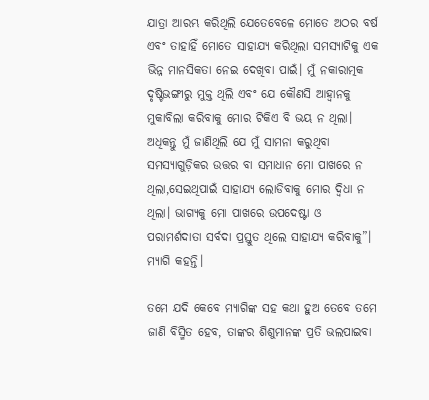ଯାତ୍ରା ଆରମ୍ଭ କରିଥିଲି ଯେତେବେଳେ ମୋତେ ଅଠର ବର୍ଷ ଏବଂ ତାହାହିଁ ମୋତେ ସାହାଯ୍ୟ କରିଥିଲା ସମସ୍ୟାଟିକୁ ଏକ ଭିନ୍ନ ମାନସିକତା ନେଇ ଦେଖିବା ପାଇଁ। ମୁଁ ନକାରାତ୍ମକ ଦୃଷ୍ଟିଭଙ୍ଗୀରୁ ମୁକ୍ତ ଥିଲି ଏବଂ ଯେ କୌଣସି ଆହ୍ଵାନକୁ ମୁକାବିଲା କରିବାକୁ ମୋର ଟିକିଏ ବି ଭୟ ନ ଥିଲା। ଅଧିକନ୍ତୁ ମୁଁ ଜାଣିଥିଲି ଯେ ମୁଁ ସାମନା କରୁଥିବା ସମସ୍ୟାଗୁଡ଼ିକର ଉତ୍ତର ବା ସମାଧାନ ମୋ ପାଖରେ ନ ଥିଲା,ସେଇଥିପାଇଁ ସାହାଯ୍ୟ ଲୋଡିବାକୁ ମୋର ଦ୍ଵିଧା ନ ଥିଲା। ଭାଗ୍ୟକୁ ମୋ ପାଖରେ ଉପଦେଷ୍ଟା ଓ ପରାମର୍ଶଦାତା ସର୍ବଦା ପ୍ରସ୍ତୁତ ଥିଲେ ସାହାଯ୍ୟ କରିବାକୁ”। ମ୍ୟାଗି କହନ୍ତି।

ତମେ ଯଦି କେବେ ମ୍ୟାଗିଙ୍କ ସହ କଥା ହୁଅ ତେବେ ତମେ ଜାଣି ବିସ୍ମିତ ହେବ, ତାଙ୍କର ଶିଶୁମାନଙ୍କ ପ୍ରତି ଭଲପାଇବା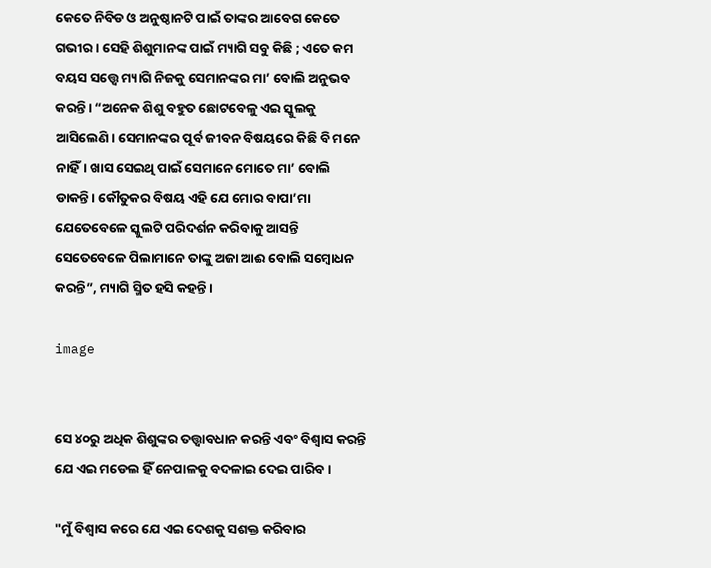କେତେ ନିବିଡ ଓ ଅନୁଷ୍ଠାନଟି ପାଇଁ ତାଙ୍କର ଆବେଗ କେତେ ଗଭୀର। ସେହି ଶିଶୁମାନଙ୍କ ପାଇଁ ମ୍ୟାଗି ସବୁ କିଛି ; ଏତେ କମ ବୟସ ସତ୍ତ୍ୱେ ମ୍ୟାଗି ନିଜକୁ ସେମାନଙ୍କର ମା’ ବୋଲି ଅନୁଭବ କରନ୍ତି। “ଅନେକ ଶିଶୁ ବହୁତ ଛୋଟବେଳୁ ଏଇ ସ୍କୁଲକୁ ଆସିଲେଣି। ସେମାନଙ୍କର ପୂର୍ବ ଜୀବନ ବିଷୟରେ କିଛି ବି ମନେ ନାହିଁ। ଖାସ ସେଇଥି ପାଇଁ ସେମାନେ ମୋତେ ମା’ ବୋଲି ଡାକନ୍ତି। କୌତୁକର ବିଷୟ ଏହି ଯେ ମୋର ବାପା’ମା ଯେତେବେଳେ ସ୍କୁଲଟି ପରିଦର୍ଶନ କରିବାକୁ ଆସନ୍ତି ସେତେବେଳେ ପିଲାମାନେ ତାଙ୍କୁ ଅଜା ଆଈ ବୋଲି ସମ୍ବୋଧନ କରନ୍ତି”, ମ୍ୟାଗି ସ୍ମିତ ହସି କହନ୍ତି।

image


ସେ ୪୦ରୁ ଅଧିକ ଶିଶୁଙ୍କର ତତ୍ତ୍ଵାବଧାନ କରନ୍ତି ଏବଂ ବିଶ୍ଵାସ କରନ୍ତି ଯେ ଏଇ ମଡେଲ ହିଁ ନେପାଳକୁ ବଦଳାଇ ଦେଇ ପାରିବ।

"ମୁଁ ବିଶ୍ଵାସ କରେ ଯେ ଏଇ ଦେଶକୁ ସଶକ୍ତ କରିବାର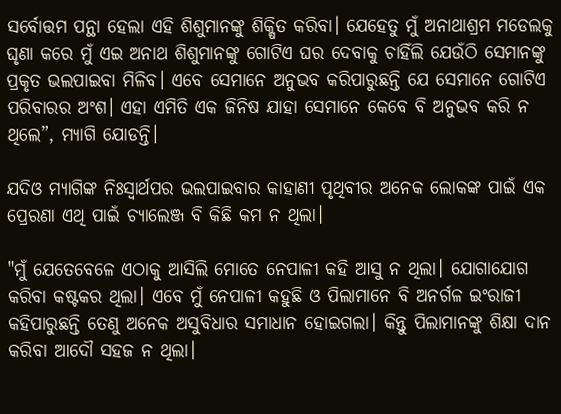ସର୍ବୋତ୍ତମ ପନ୍ଥା ହେଲା ଏହି ଶିଶୁମାନଙ୍କୁ ଶିକ୍ଷିତ କରିବା। ଯେହେତୁ ମୁଁ ଅନାଥାଶ୍ରମ ମଡେଲକୁ ଘୃଣା କରେ ମୁଁ ଏଇ ଅନାଥ ଶିଶୁମାନଙ୍କୁ ଗୋଟିଏ ଘର ଦେବାକୁ ଚାହିଁଲି ଯେଉଁଠି ସେମାନଙ୍କୁ ପ୍ରକୃତ ଭଲପାଇବା ମିଳିବ। ଏବେ ସେମାନେ ଅନୁଭବ କରିପାରୁଛନ୍ତି ଯେ ସେମାନେ ଗୋଟିଏ ପରିବାରର ଅଂଶ। ଏହା ଏମିତି ଏକ ଜିନିଷ ଯାହା ସେମାନେ କେବେ ବି ଅନୁଭବ କରି ନ ଥିଲେ”, ମ୍ୟାଗି ଯୋଡନ୍ତି।

ଯଦିଓ ମ୍ୟାଗିଙ୍କ ନିଃସ୍ଵାର୍ଥପର ଭଲପାଇବାର କାହାଣୀ ପୃଥିବୀର ଅନେକ ଲୋକଙ୍କ ପାଇଁ ଏକ ପ୍ରେରଣା ଏଥି ପାଇଁ ଚ୍ୟାଲେଞ୍ଜ ବି କିଛି କମ ନ ଥିଲା।

"ମୁଁ ଯେତେବେଳେ ଏଠାକୁ ଆସିଲି ମୋତେ ନେପାଳୀ କହି ଆସୁ ନ ଥିଲା। ଯୋଗାଯୋଗ କରିବା କଷ୍ଟକର ଥିଲା। ଏବେ ମୁଁ ନେପାଳୀ କହୁଛି ଓ ପିଲାମାନେ ବି ଅନର୍ଗଳ ଇଂରାଜୀ କହିପାରୁଛନ୍ତି ତେଣୁ ଅନେକ ଅସୁବିଧାର ସମାଧାନ ହୋଇଗଲା। କିନ୍ତୁ ପିଲାମାନଙ୍କୁ ଶିକ୍ଷା ଦାନ କରିବା ଆଦୌ ସହଜ ନ ଥିଲା।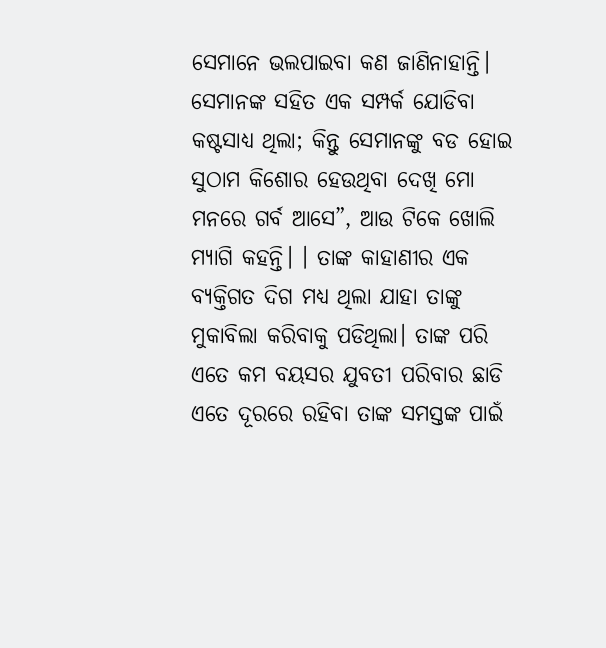ସେମାନେ ଭଲପାଇବା କଣ ଜାଣିନାହାନ୍ତି। ସେମାନଙ୍କ ସହିତ ଏକ ସମ୍ପର୍କ ଯୋଡିବା କଷ୍ଟସାଧ୍ୟ ଥିଲା; କିନ୍ତୁ ସେମାନଙ୍କୁ ବଡ ହୋଇ ସୁଠାମ କିଶୋର ହେଉଥିବା ଦେଖି ମୋ ମନରେ ଗର୍ବ ଆସେ”, ଆଉ ଟିକେ ଖୋଲି ମ୍ୟାଗି କହନ୍ତି। । ତାଙ୍କ କାହାଣୀର ଏକ ବ୍ୟକ୍ତିଗତ ଦିଗ ମଧ୍ୟ ଥିଲା ଯାହା ତାଙ୍କୁ ମୁକାବିଲା କରିବାକୁ ପଡିଥିଲା। ତାଙ୍କ ପରି ଏତେ କମ ବୟସର ଯୁବତୀ ପରିବାର ଛାଡି ଏତେ ଦୂରରେ ରହିବା ତାଙ୍କ ସମସ୍ତଙ୍କ ପାଇଁ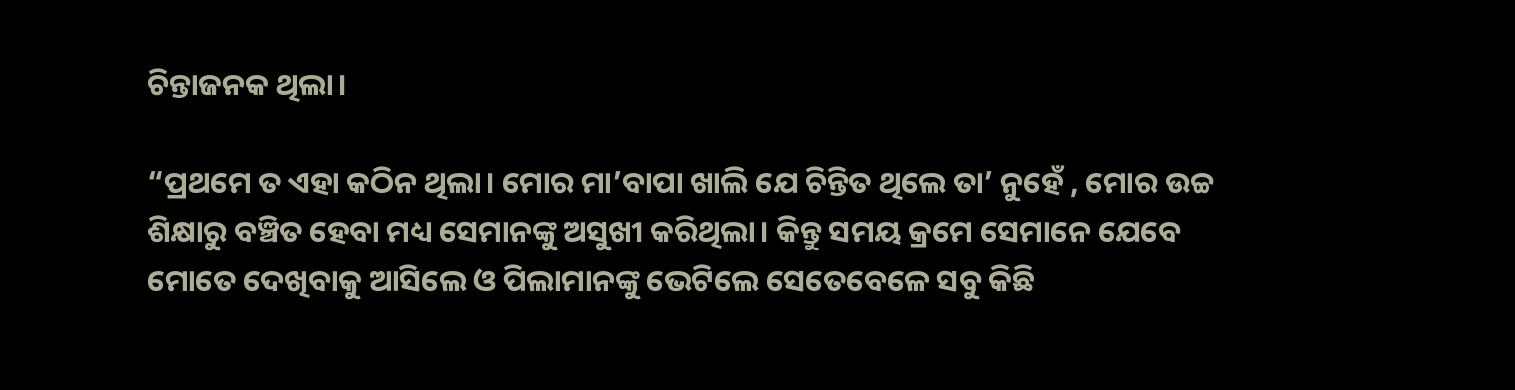ଚିନ୍ତାଜନକ ଥିଲା।

“ପ୍ରଥମେ ତ ଏହା କଠିନ ଥିଲା। ମୋର ମା’ବାପା ଖାଲି ଯେ ଚିନ୍ତିତ ଥିଲେ ତା’ ନୁହେଁ , ମୋର ଉଚ୍ଚ ଶିକ୍ଷାରୁ ବଞ୍ଚିତ ହେବା ମଧ୍ୟ ସେମାନଙ୍କୁ ଅସୁଖୀ କରିଥିଲା। କିନ୍ତୁ ସମୟ କ୍ରମେ ସେମାନେ ଯେବେ ମୋତେ ଦେଖିବାକୁ ଆସିଲେ ଓ ପିଲାମାନଙ୍କୁ ଭେଟିଲେ ସେତେବେଳେ ସବୁ କିଛି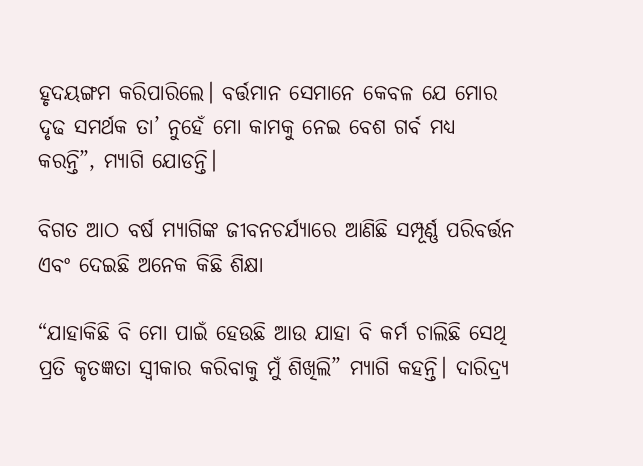ହୃଦୟଙ୍ଗମ କରିପାରିଲେ। ବର୍ତ୍ତମାନ ସେମାନେ କେବଳ ଯେ ମୋର ଦୃଢ ସମର୍ଥକ ତା’ ନୁହେଁ ମୋ କାମକୁ ନେଇ ବେଶ ଗର୍ବ ମଧ୍ୟ କରନ୍ତି”, ମ୍ୟାଗି ଯୋଡନ୍ତି।

ବିଗତ ଆଠ ବର୍ଷ ମ୍ୟାଗିଙ୍କ ଜୀବନଚର୍ଯ୍ୟାରେ ଆଣିଛି ସମ୍ପୂର୍ଣ୍ଣ ପରିବର୍ତ୍ତନ ଏବଂ ଦେଇଛି ଅନେକ କିଛି ଶିକ୍ଷା

“ଯାହାକିଛି ବି ମୋ ପାଇଁ ହେଉଛି ଆଉ ଯାହା ବି କର୍ମ ଚାଲିଛି ସେଥି ପ୍ରତି କୃତଜ୍ଞତା ସ୍ଵୀକାର କରିବାକୁ ମୁଁ ଶିଖିଲି” ମ୍ୟାଗି କହନ୍ତି। ଦାରିଦ୍ର୍ୟ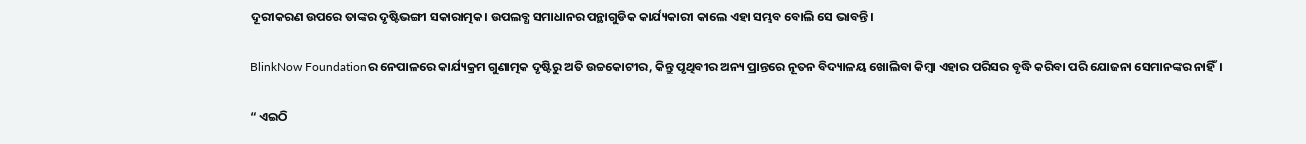ଦୂରୀକରଣ ଉପରେ ତାଙ୍କର ଦୃଷ୍ଟିଭଙ୍ଗୀ ସକାରାତ୍ମକ। ଉପଲବ୍ଧ ସମାଧାନର ପନ୍ଥାଗୁଡିକ କାର୍ଯ୍ୟକାରୀ କାଲେ ଏହା ସମ୍ଭବ ବୋଲି ସେ ଭାବନ୍ତି।

BlinkNow Foundationର ନେପାଳରେ କାର୍ଯ୍ୟକ୍ରମ ଗୁଣାତ୍ମକ ଦୃଷ୍ଟିରୁ ଅତି ଉଚ୍ଚକୋଟୀର, କିନ୍ତୁ ପୃଥିବୀର ଅନ୍ୟ ପ୍ରାନ୍ତରେ ନୂତନ ବିଦ୍ୟାଳୟ ଖୋଲିବା କିମ୍ବା ଏହାର ପରିସର ବୃଦ୍ଧି କରିବା ପରି ଯୋଜନା ସେମାନଙ୍କର ନାହିଁ।

“ ଏଇଠି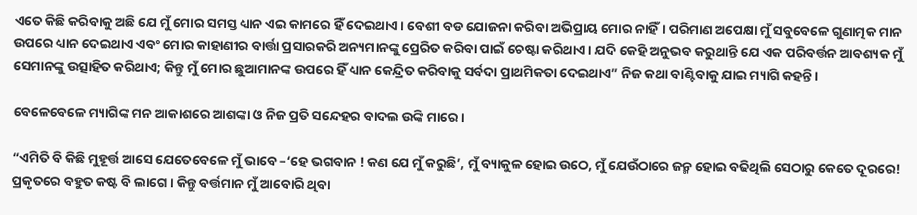ଏତେ କିଛି କରିବାକୁ ଅଛି ଯେ ମୁଁ ମୋର ସମସ୍ତ ଧ୍ୟାନ ଏଇ କାମରେ ହିଁ ଦେଇଥାଏ। ବେଶୀ ବଡ ଯୋଜନା କରିବା ଅଭିପ୍ରାୟ ମୋର ନାହିଁ। ପରିମାଣ ଅପେକ୍ଷା ମୁଁ ସବୁବେଳେ ଗୁଣାତ୍ମକ ମାନ ଉପରେ ଧ୍ୟାନ ଦେଇଥାଏ ଏବଂ ମୋର କାହାଣୀର ବାର୍ତ୍ତା ପ୍ରସାରକରି ଅନ୍ୟମାନଙ୍କୁ ପ୍ରେରିତ କରିବା ପାଇଁ ଚେଷ୍ଟା କରିଥାଏ। ଯଦି କେହି ଅନୁଭବ କରୁଥାନ୍ତି ଯେ ଏକ ପରିବର୍ତ୍ତନ ଆବଶ୍ୟକ ମୁଁ ସେମାନଙ୍କୁ ଉତ୍ସାହିତ କରିଥାଏ; କିନ୍ତୁ ମୁଁ ମୋର ଛୁଆମାନଙ୍କ ଉପରେ ହିଁ ଧ୍ୟାନ କେନ୍ଦ୍ରିତ କରିବାକୁ ସର୍ବଦା ପ୍ରାଥମିକତା ଦେଇଥାଏ” ନିଜ କଥା ବାଣ୍ଟିବାକୁ ଯାଇ ମ୍ୟାଗି କହନ୍ତି।

ବେଳେବେଳେ ମ୍ୟାଗିଙ୍କ ମନ ଆକାଶରେ ଆଶଙ୍କା ଓ ନିଜ ପ୍ରତି ସନ୍ଦେହର ବାଦଲ ଉଙ୍କି ମାରେ।

“ଏମିତି ବି କିଛି ମୁହୂର୍ତ୍ତ ଆସେ ଯେତେବେଳେ ମୁଁ ଭାବେ –‘ହେ ଭଗବାନ ! କଣ ଯେ ମୁଁ କରୁଛି’, ମୁଁ ବ୍ୟାକୁଳ ହୋଇ ଉଠେ, ମୁଁ ଯେଉଁଠାରେ ଜନ୍ମ ହୋଇ ବଢିଥିଲି ସେଠାରୁ କେତେ ଦୂରରେ! ପ୍ରକୃତରେ ବହୁତ କଷ୍ଟ ବି ଲାଗେ। କିନ୍ତୁ ବର୍ତ୍ତମାନ ମୁଁ ଆବୋରି ଥିବା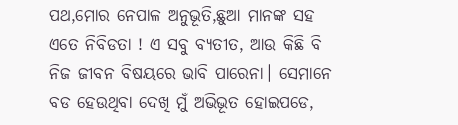ପଥ,ମୋର ନେପାଳ ଅନୁଭୂତି,ଛୁଆ ମାନଙ୍କ ସହ ଏତେ ନିବିଡତା ! ଏ ସବୁ ବ୍ୟତୀତ, ଆଉ କିଛି ବି ନିଜ ଜୀବନ ବିଷୟରେ ଭାବି ପାରେନା। ସେମାନେ ବଡ ହେଉଥିବା ଦେଖି ମୁଁ ଅଭିଭୂତ ହୋଇପଡେ,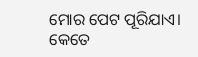ମୋର ପେଟ ପୂରିଯାଏ। କେତେ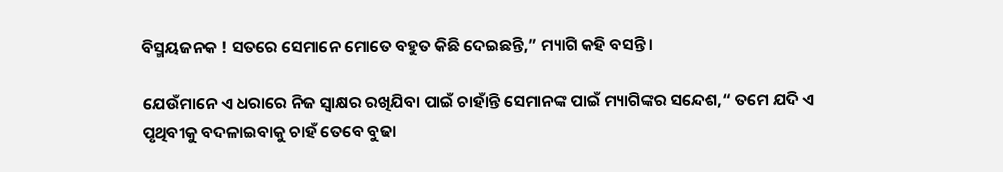ବିସ୍ମୟଜନକ ! ସତରେ ସେମାନେ ମୋତେ ବହୁତ କିଛି ଦେଇଛନ୍ତି,” ମ୍ୟାଗି କହି ବସନ୍ତି।

ଯେଉଁମାନେ ଏ ଧରାରେ ନିଜ ସ୍ଵାକ୍ଷର ରଖିଯିବା ପାଇଁ ଚାହାଁନ୍ତି ସେମାନଙ୍କ ପାଇଁ ମ୍ୟାଗିଙ୍କର ସନ୍ଦେଶ,“ ତମେ ଯଦି ଏ ପୃଥିବୀକୁ ବଦଳାଇବାକୁ ଚାହଁ ତେବେ ବୁଢା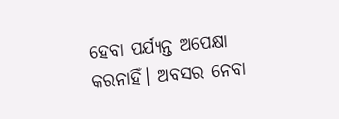ହେବା ପର୍ଯ୍ୟନ୍ତ ଅପେକ୍ଷା କରନାହିଁ। ଅବସର ନେବା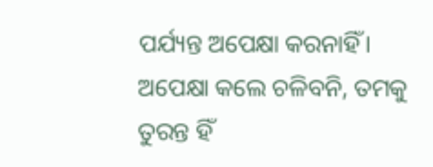ପର୍ଯ୍ୟନ୍ତ ଅପେକ୍ଷା କରନାହିଁ। ଅପେକ୍ଷା କଲେ ଚଳିବନି, ତମକୁ ତୁରନ୍ତ ହିଁ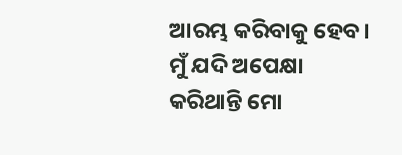ଆରମ୍ଭ କରିବାକୁ ହେବ। ମୁଁ ଯଦି ଅପେକ୍ଷା କରିଥାନ୍ତି ମୋ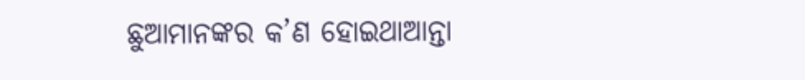ଛୁଆମାନଙ୍କର କ’ଣ ହୋଇଥାଆନ୍ତା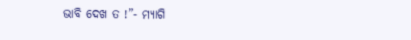ଭାବି ଦେଖ ତ !”- ମ୍ୟାଗି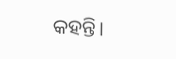କହନ୍ତି।